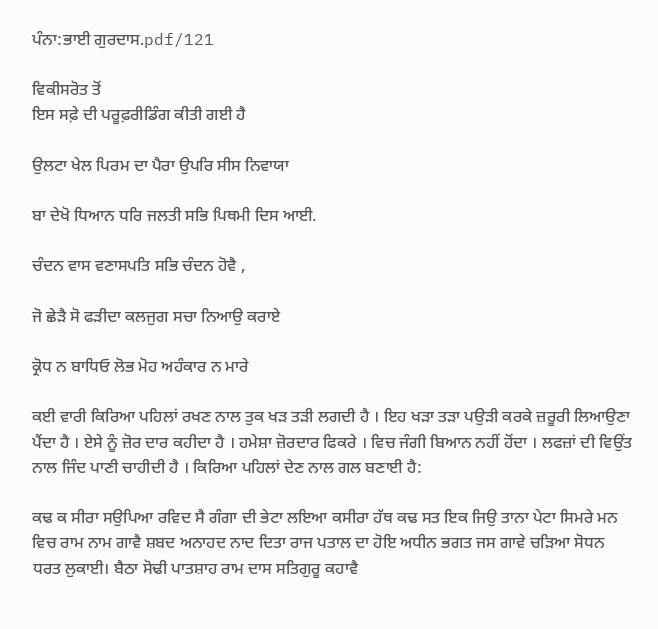ਪੰਨਾ:ਭਾਈ ਗੁਰਦਾਸ.pdf/121

ਵਿਕੀਸਰੋਤ ਤੋਂ
ਇਸ ਸਫ਼ੇ ਦੀ ਪਰੂਫ਼ਰੀਡਿੰਗ ਕੀਤੀ ਗਈ ਹੈ

ਉਲਟਾ ਖੇਲ ਪਿਰਮ ਦਾ ਪੈਰਾ ਉਪਰਿ ਸੀਸ ਨਿਵਾਯਾ

ਬਾ ਦੇਖੋ ਧਿਆਨ ਧਰਿ ਜਲਤੀ ਸਭਿ ਪਿਥਮੀ ਦਿਸ ਆਈ.

ਚੰਦਨ ਵਾਸ ਵਣਾਸਪਤਿ ਸਭਿ ਚੰਦਨ ਹੋਵੈ ,

ਜੋ ਛੇੜੈ ਸੋ ਫੜੀਦਾ ਕਲਜੁਗ ਸਚਾ ਨਿਆਉ ਕਰਾਏ

ਕ੍ਰੋਧ ਨ ਬਾਧਿਓ ਲੋਭ ਮੋਹ ਅਹੰਕਾਰ ਨ ਮਾਰੇ

ਕਈ ਵਾਰੀ ਕਿਰਿਆ ਪਹਿਲਾਂ ਰਖਣ ਨਾਲ ਤੁਕ ਖੜ ਤੜੀ ਲਗਦੀ ਹੈ । ਇਹ ਖੜਾ ਤੜਾ ਪਉੜੀ ਕਰਕੇ ਜ਼ਰੂਰੀ ਲਿਆਉਣਾ ਪੈਂਦਾ ਹੈ । ਏਸੇ ਨੂੰ ਜ਼ੋਰ ਦਾਰ ਕਹੀਦਾ ਹੈ । ਹਮੇਸ਼ਾ ਜ਼ੋਰਦਾਰ ਫਿਕਰੇ । ਵਿਚ ਜੰਗੀ ਬਿਆਨ ਨਹੀਂ ਹੋਂਦਾ । ਲਫਜ਼ਾਂ ਦੀ ਵਿਉਂਤ ਨਾਲ ਜਿੰਦ ਪਾਣੀ ਚਾਹੀਦੀ ਹੈ । ਕਿਰਿਆ ਪਹਿਲਾਂ ਦੇਣ ਨਾਲ ਗਲ ਬਣਾਈ ਹੈ:

ਕਢ ਕ ਸੀਰਾ ਸਉਪਿਆ ਰਵਿਦ ਸੈ ਗੰਗਾ ਦੀ ਭੇਟਾ ਲਇਆ ਕਸੀਰਾ ਹੱਥ ਕਢ ਸਤ ਇਕ ਜਿਉ ਤਾਨਾ ਪੇਟਾ ਸਿਮਰੇ ਮਨ ਵਿਚ ਰਾਮ ਨਾਮ ਗਾਵੈ ਸ਼ਬਦ ਅਨਾਹਦ ਨਾਦ ਦਿਤਾ ਰਾਜ ਪਤਾਲ ਦਾ ਹੋਇ ਅਧੀਨ ਭਗਤ ਜਸ ਗਾਵੇ ਚੜਿਆ ਸੋਧਨ ਧਰਤ ਲੁਕਾਈ। ਬੈਠਾ ਸੋਢੀ ਪਾਤਸ਼ਾਹ ਰਾਮ ਦਾਸ ਸਤਿਗੁਰੂ ਕਹਾਵੈ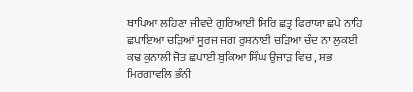ਥਾਪਿਆ ਲਹਿਣਾ ਜੀਵਦੇ ਗੁਰਿਆਈ ਸਿਰਿ ਛਤ੍ਰ ਫਿਰਾਯਾ ਛਪੇ ਨਾਹਿ ਛਪਾਇਆ ਚੜਿਆਂ ਸੂਰਜ ਜਗ ਰੁਸ਼ਨਾਈ ਚੜਿਆ ਚੰਦ ਨਾ ਲੁਕਈ ਕਢ ਕੁਨਾਲੀ ਜੋਤ ਛਪਾਈ ਬੁਕਿਆ ਸਿੰਘ ਉਜਾੜ ਵਿਚ , ਸਭ ਮਿਰਗਾਵਲਿ ਭੰਨੀ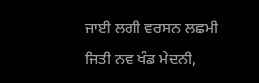ਜਾਈ ਲਗੀ ਵਰਸਨ ਲਛਮੀ ਜਿਤੀ ਨਵ ਖੰਡ ਮੇਦਨੀ,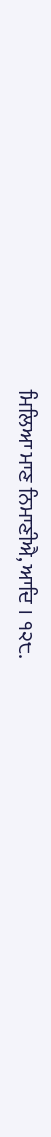ਮਿਲਿਆ ਮਾਣ ਨਿਮਾਣੀਐ, ਆਦਿ । ੧੨੮.